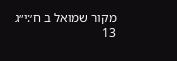מקור שמואל ב ח׳:י״ג
13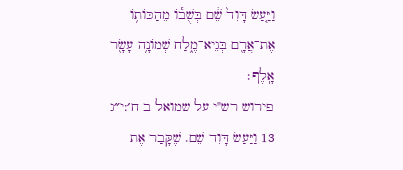וַיַּ֤עַשׂ דָּוִד֙ שֵׁ֔ם בְּשֻׁב֕וֹ מֵהַכּוֹת֥וֹ אֶת־אֲרָ֖ם בְּגֵיא־מֶ֑לַח שְׁמוֹנָ֥ה עָשָׂ֖ר אָֽלֶף׃
פירוש רש"י על שמואל ב ח׳:י״ג
13 וַיַּעַשׂ דָּוִד שֵׁם. שֶׁקָּבַר אֶת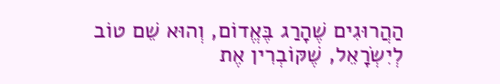הַהֲרוּגִים שֶׁהָרַג בֶּאֱדוֹם, וְהוּא שֵׁם טוֹב לְיִשְׂרָאֵל, שֶׁקּוֹבְרִין אֶת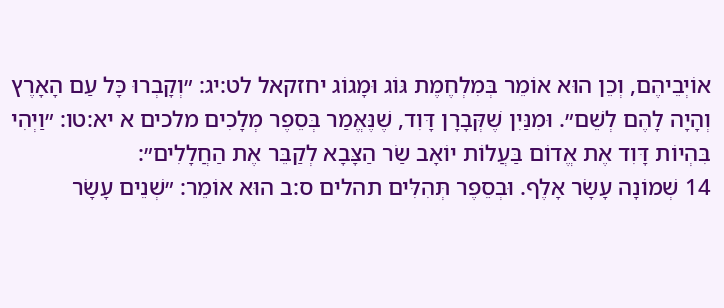אוֹיְבֵיהֶם, וְכֵן הוּא אוֹמֵר בְּמִלְחֶמֶת גּוֹג וּמָגוֹג יחזקאל לט:יג: ״וְקָבְרוּ כָּל עַם הָאָרֶץ וְהָיָה לָהֶם לְשֵׁם״. וּמִנַּיִן שֶׁקְּבָרָן דָּוִד, שֶׁנֶּאֱמַר בְּסֵפֶר מְלָכִים מלכים א יא:טו: ״וַיְהִי בִּהְיוֹת דָּוִד אֶת אֱדוֹם בַּעֲלוֹת יוֹאָב שַׂר הַצָּבָא לְקַבֵּר אֶת הַחֲלָלִים״:
14 שְׁמוֹנָה עָשָׂר אָלֶף. וּבְסֵפֶר תְּהִלִּים תהלים ס:ב הוּא אוֹמֵר: ״שְׁנֵים עָשָׂר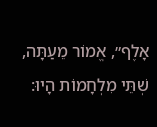אָלֶף״, אֱמוֹר מֵעַתָּה, שְׁתֵּי מִלְחָמוֹת הָיוּ: